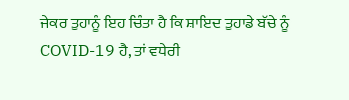ਜੇਕਰ ਤੁਹਾਨੂੰ ਇਹ ਚਿੰਤਾ ਹੈ ਕਿ ਸ਼ਾਇਦ ਤੁਹਾਡੇ ਬੱਚੇ ਨੂੰ COVID-19 ਹੈ, ਤਾਂ ਵਧੇਰੀ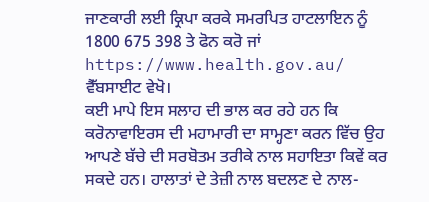ਜਾਣਕਾਰੀ ਲਈ ਕ੍ਰਿਪਾ ਕਰਕੇ ਸਮਰਪਿਤ ਹਾਟਲਾਇਨ ਨੂੰ 1800 675 398 ਤੇ ਫੋਨ ਕਰੋ ਜਾਂ
https://www.health.gov.au/ ਵੈੱਬਸਾਈਟ ਵੇਖੋ।
ਕਈ ਮਾਪੇ ਇਸ ਸਲਾਹ ਦੀ ਭਾਲ ਕਰ ਰਹੇ ਹਨ ਕਿ ਕਰੋਨਾਵਾਇਰਸ ਦੀ ਮਹਾਮਾਰੀ ਦਾ ਸਾਮ੍ਹਣਾ ਕਰਨ ਵਿੱਚ ਉਹ ਆਪਣੇ ਬੱਚੇ ਦੀ ਸਰਬੋਤਮ ਤਰੀਕੇ ਨਾਲ ਸਹਾਇਤਾ ਕਿਵੇਂ ਕਰ ਸਕਦੇ ਹਨ। ਹਾਲਾਤਾਂ ਦੇ ਤੇਜ਼ੀ ਨਾਲ ਬਦਲਣ ਦੇ ਨਾਲ-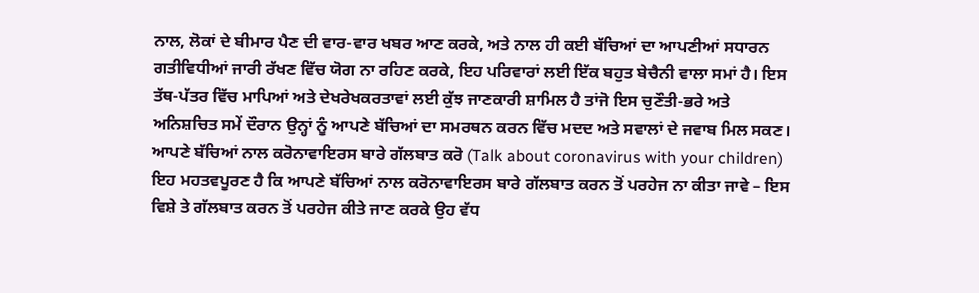ਨਾਲ, ਲੋਕਾਂ ਦੇ ਬੀਮਾਰ ਪੈਣ ਦੀ ਵਾਰ-ਵਾਰ ਖਬਰ ਆਣ ਕਰਕੇ, ਅਤੇ ਨਾਲ ਹੀ ਕਈ ਬੱਚਿਆਂ ਦਾ ਆਪਣੀਆਂ ਸਧਾਰਨ ਗਤੀਵਿਧੀਆਂ ਜਾਰੀ ਰੱਖਣ ਵਿੱਚ ਯੋਗ ਨਾ ਰਹਿਣ ਕਰਕੇ, ਇਹ ਪਰਿਵਾਰਾਂ ਲਈ ਇੱਕ ਬਹੁਤ ਬੇਚੈਨੀ ਵਾਲਾ ਸਮਾਂ ਹੈ। ਇਸ ਤੱਥ-ਪੱਤਰ ਵਿੱਚ ਮਾਪਿਆਂ ਅਤੇ ਦੇਖਰੇਖਕਰਤਾਵਾਂ ਲਈ ਕੁੱਝ ਜਾਣਕਾਰੀ ਸ਼ਾਮਿਲ ਹੈ ਤਾਂਜੋ ਇਸ ਚੁਣੌਤੀ-ਭਰੇ ਅਤੇ ਅਨਿਸ਼ਚਿਤ ਸਮੇਂ ਦੌਰਾਨ ਉਨ੍ਹਾਂ ਨੂੰ ਆਪਣੇ ਬੱਚਿਆਂ ਦਾ ਸਮਰਥਨ ਕਰਨ ਵਿੱਚ ਮਦਦ ਅਤੇ ਸਵਾਲਾਂ ਦੇ ਜਵਾਬ ਮਿਲ ਸਕਣ।
ਆਪਣੇ ਬੱਚਿਆਂ ਨਾਲ ਕਰੋਨਾਵਾਇਰਸ ਬਾਰੇ ਗੱਲਬਾਤ ਕਰੋ (Talk about coronavirus with your children)
ਇਹ ਮਹਤਵਪੂਰਣ ਹੈ ਕਿ ਆਪਣੇ ਬੱਚਿਆਂ ਨਾਲ ਕਰੋਨਾਵਾਇਰਸ ਬਾਰੇ ਗੱਲਬਾਤ ਕਰਨ ਤੋਂ ਪਰਹੇਜ ਨਾ ਕੀਤਾ ਜਾਵੇ – ਇਸ ਵਿਸ਼ੇ ਤੇ ਗੱਲਬਾਤ ਕਰਨ ਤੋਂ ਪਰਹੇਜ ਕੀਤੇ ਜਾਣ ਕਰਕੇ ਉਹ ਵੱਧ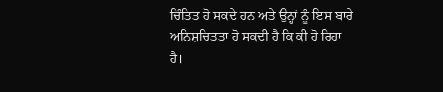ਚਿੰਤਿਤ ਹੋ ਸਕਦੇ ਹਨ ਅਤੇ ਉਨ੍ਹਾਂ ਨੂੰ ਇਸ ਬਾਰੇ ਅਨਿਸ਼ਚਿਤਤਾ ਹੋ ਸਕਦੀ ਹੈ ਕਿ ਕੀ ਹੋ ਰਿਹਾ ਹੈ।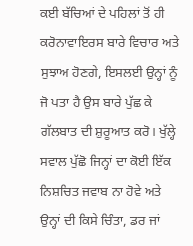ਕਈ ਬੱਚਿਆਂ ਦੇ ਪਹਿਲਾਂ ਤੋਂ ਹੀ ਕਰੋਨਾਵਾਇਰਸ ਬਾਰੇ ਵਿਚਾਰ ਅਤੇ ਸੁਝਾਅ ਹੋਣਗੇ, ਇਸਲਈ ਉਨ੍ਹਾਂ ਨੂੰ ਜੋ ਪਤਾ ਹੈ ਉਸ ਬਾਰੇ ਪੁੱਛ ਕੇ ਗੱਲਬਾਤ ਦੀ ਸ਼ੁਰੂਆਤ ਕਰੋ। ਖੁੱਲ੍ਹੇ ਸਵਾਲ ਪੁੱਛੋ ਜਿਨ੍ਹਾਂ ਦਾ ਕੋਈ ਇੱਕ ਨਿਸ਼ਚਿਤ ਜਵਾਬ ਨਾ ਹੋਵੇ ਅਤੇ ਉਨ੍ਹਾਂ ਦੀ ਕਿਸੇ ਚਿੰਤਾ, ਡਰ ਜਾਂ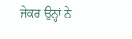ਜੇਕਰ ਉਨ੍ਹਾਂ ਨੇ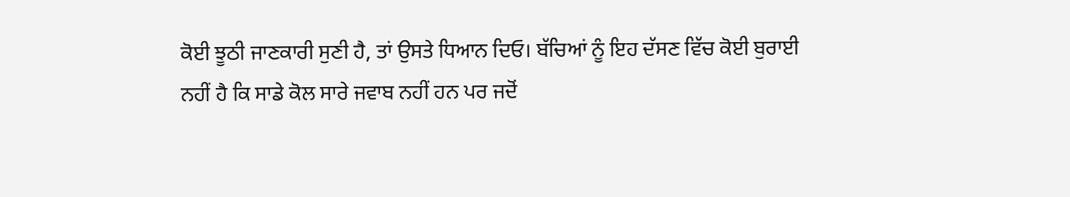ਕੋਈ ਝੂਠੀ ਜਾਣਕਾਰੀ ਸੁਣੀ ਹੈ, ਤਾਂ ਉਸਤੇ ਧਿਆਨ ਦਿਓ। ਬੱਚਿਆਂ ਨੂੰ ਇਹ ਦੱਸਣ ਵਿੱਚ ਕੋਈ ਬੁਰਾਈ ਨਹੀਂ ਹੈ ਕਿ ਸਾਡੇ ਕੋਲ ਸਾਰੇ ਜਵਾਬ ਨਹੀਂ ਹਨ ਪਰ ਜਦੋਂ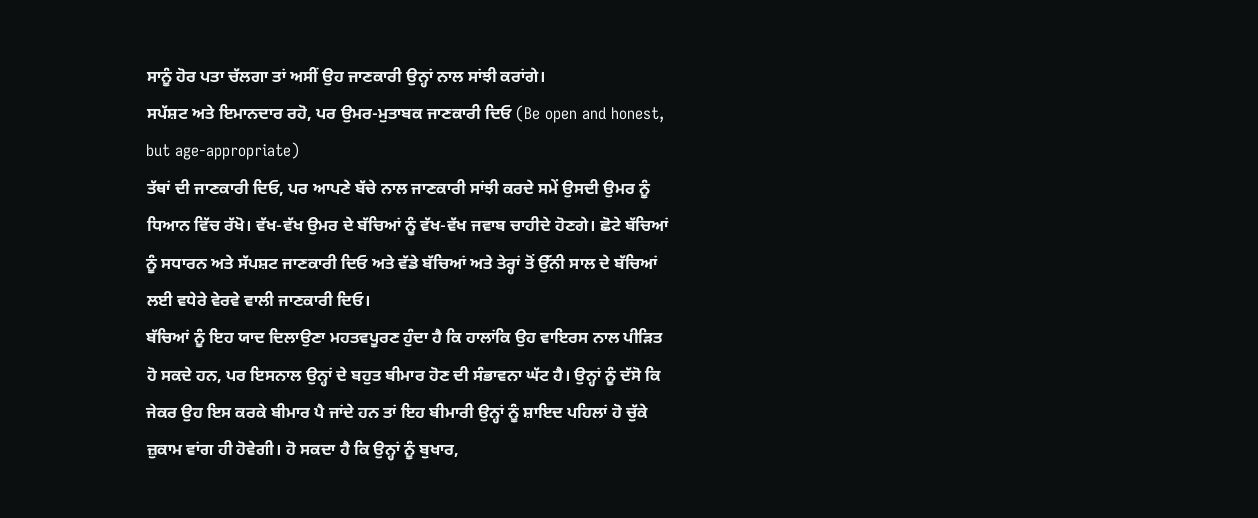ਸਾਨੂੰ ਹੋਰ ਪਤਾ ਚੱਲਗਾ ਤਾਂ ਅਸੀਂ ਉਹ ਜਾਣਕਾਰੀ ਉਨ੍ਹਾਂ ਨਾਲ ਸਾਂਝੀ ਕਰਾਂਗੇ।
ਸਪੱਸ਼ਟ ਅਤੇ ਇਮਾਨਦਾਰ ਰਹੋ, ਪਰ ਉਮਰ-ਮੁਤਾਬਕ ਜਾਣਕਾਰੀ ਦਿਓ (Be open and honest, but age-appropriate)
ਤੱਥਾਂ ਦੀ ਜਾਣਕਾਰੀ ਦਿਓ, ਪਰ ਆਪਣੇ ਬੱਚੇ ਨਾਲ ਜਾਣਕਾਰੀ ਸਾਂਝੀ ਕਰਦੇ ਸਮੇਂ ਉਸਦੀ ਉਮਰ ਨੂੰ ਧਿਆਨ ਵਿੱਚ ਰੱਖੋ। ਵੱਖ-ਵੱਖ ਉਮਰ ਦੇ ਬੱਚਿਆਂ ਨੂੰ ਵੱਖ-ਵੱਖ ਜਵਾਬ ਚਾਹੀਦੇ ਹੋਣਗੇ। ਛੋਟੇ ਬੱਚਿਆਂ ਨੂੰ ਸਧਾਰਨ ਅਤੇ ਸੱਪਸ਼ਟ ਜਾਣਕਾਰੀ ਦਿਓ ਅਤੇ ਵੱਡੇ ਬੱਚਿਆਂ ਅਤੇ ਤੇਰ੍ਹਾਂ ਤੋਂ ਉੱਨੀ ਸਾਲ ਦੇ ਬੱਚਿਆਂ ਲਈ ਵਧੇਰੇ ਵੇਰਵੇ ਵਾਲੀ ਜਾਣਕਾਰੀ ਦਿਓ।
ਬੱਚਿਆਂ ਨੂੰ ਇਹ ਯਾਦ ਦਿਲਾਉਣਾ ਮਹਤਵਪੂਰਣ ਹੁੰਦਾ ਹੈ ਕਿ ਹਾਲਾਂਕਿ ਉਹ ਵਾਇਰਸ ਨਾਲ ਪੀੜਿਤ ਹੋ ਸਕਦੇ ਹਨ, ਪਰ ਇਸਨਾਲ ਉਨ੍ਹਾਂ ਦੇ ਬਹੁਤ ਬੀਮਾਰ ਹੋਣ ਦੀ ਸੰਭਾਵਨਾ ਘੱਟ ਹੈ। ਉਨ੍ਹਾਂ ਨੂੰ ਦੱਸੋ ਕਿ ਜੇਕਰ ਉਹ ਇਸ ਕਰਕੇ ਬੀਮਾਰ ਪੈ ਜਾਂਦੇ ਹਨ ਤਾਂ ਇਹ ਬੀਮਾਰੀ ਉਨ੍ਹਾਂ ਨੂੰ ਸ਼ਾਇਦ ਪਹਿਲਾਂ ਹੋ ਚੁੱਕੇ ਜ਼ੁਕਾਮ ਵਾਂਗ ਹੀ ਹੋਵੇਗੀ। ਹੋ ਸਕਦਾ ਹੈ ਕਿ ਉਨ੍ਹਾਂ ਨੂੰ ਬੁਖਾਰ,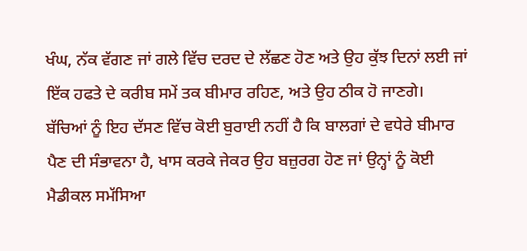ਖੰਘ, ਨੱਕ ਵੱਗਣ ਜਾਂ ਗਲੇ ਵਿੱਚ ਦਰਦ ਦੇ ਲੱਛਣ ਹੋਣ ਅਤੇ ਉਹ ਕੁੱਝ ਦਿਨਾਂ ਲਈ ਜਾਂ ਇੱਕ ਹਫਤੇ ਦੇ ਕਰੀਬ ਸਮੇਂ ਤਕ ਬੀਮਾਰ ਰਹਿਣ, ਅਤੇ ਉਹ ਠੀਕ ਹੋ ਜਾਣਗੇ। ਬੱਚਿਆਂ ਨੂੰ ਇਹ ਦੱਸਣ ਵਿੱਚ ਕੋਈ ਬੁਰਾਈ ਨਹੀਂ ਹੈ ਕਿ ਬਾਲਗਾਂ ਦੇ ਵਧੇਰੇ ਬੀਮਾਰ ਪੈਣ ਦੀ ਸੰਭਾਵਨਾ ਹੈ, ਖਾਸ ਕਰਕੇ ਜੇਕਰ ਉਹ ਬਜ਼ੁਰਗ ਹੋਣ ਜਾਂ ਉਨ੍ਹਾਂ ਨੂੰ ਕੋਈ ਮੈਡੀਕਲ ਸਮੱਸਿਆ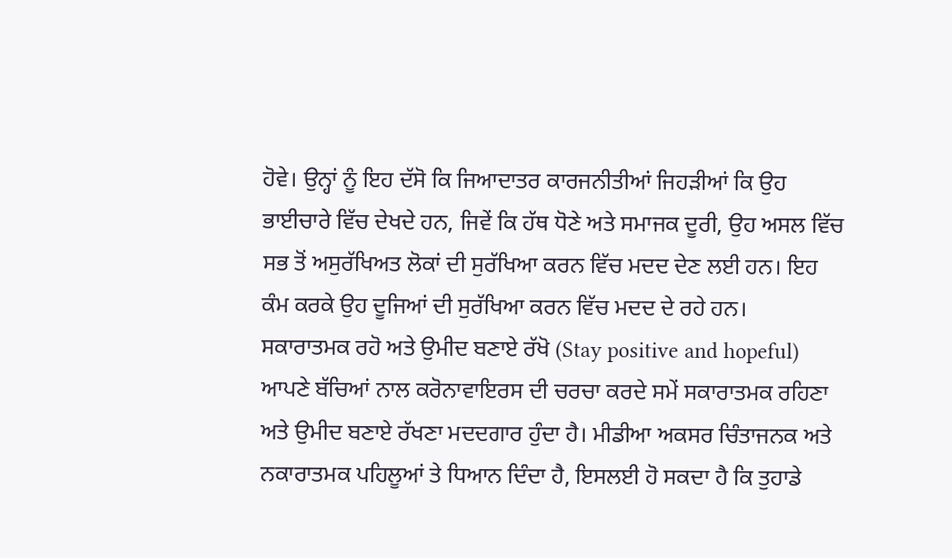ਹੋਵੇ। ਉਨ੍ਹਾਂ ਨੂੰ ਇਹ ਦੱਸੋ ਕਿ ਜਿਆਦਾਤਰ ਕਾਰਜਨੀਤੀਆਂ ਜਿਹੜੀਆਂ ਕਿ ਉਹ ਭਾਈਚਾਰੇ ਵਿੱਚ ਦੇਖਦੇ ਹਨ, ਜਿਵੇਂ ਕਿ ਹੱਥ ਧੋਣੇ ਅਤੇ ਸਮਾਜਕ ਦੂਰੀ, ਉਹ ਅਸਲ ਵਿੱਚ ਸਭ ਤੋਂ ਅਸੁਰੱਖਿਅਤ ਲੋਕਾਂ ਦੀ ਸੁਰੱਖਿਆ ਕਰਨ ਵਿੱਚ ਮਦਦ ਦੇਣ ਲਈ ਹਨ। ਇਹ ਕੰਮ ਕਰਕੇ ਉਹ ਦੂਜਿਆਂ ਦੀ ਸੁਰੱਖਿਆ ਕਰਨ ਵਿੱਚ ਮਦਦ ਦੇ ਰਹੇ ਹਨ।
ਸਕਾਰਾਤਮਕ ਰਹੋ ਅਤੇ ਉਮੀਦ ਬਣਾਏ ਰੱਖੋ (Stay positive and hopeful)
ਆਪਣੇ ਬੱਚਿਆਂ ਨਾਲ ਕਰੋਨਾਵਾਇਰਸ ਦੀ ਚਰਚਾ ਕਰਦੇ ਸਮੇਂ ਸਕਾਰਾਤਮਕ ਰਹਿਣਾ ਅਤੇ ਉਮੀਦ ਬਣਾਏ ਰੱਖਣਾ ਮਦਦਗਾਰ ਹੁੰਦਾ ਹੈ। ਮੀਡੀਆ ਅਕਸਰ ਚਿੰਤਾਜਨਕ ਅਤੇ ਨਕਾਰਾਤਮਕ ਪਹਿਲੂਆਂ ਤੇ ਧਿਆਨ ਦਿੰਦਾ ਹੈ, ਇਸਲਈ ਹੋ ਸਕਦਾ ਹੈ ਕਿ ਤੁਹਾਡੇ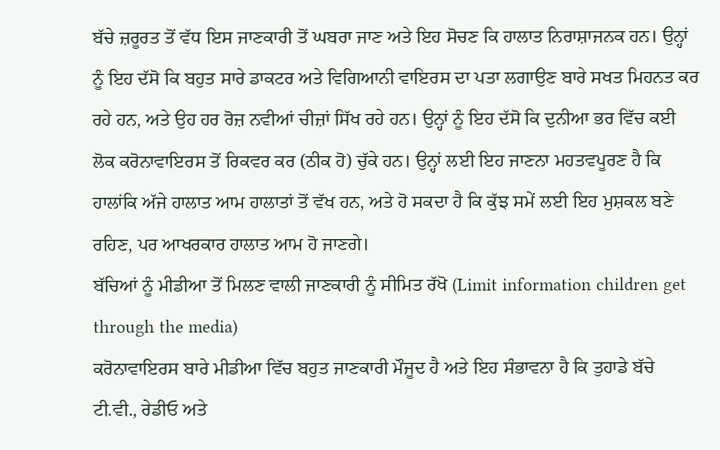ਬੱਚੇ ਜ਼ਰੂਰਤ ਤੋਂ ਵੱਧ ਇਸ ਜਾਣਕਾਰੀ ਤੋਂ ਘਬਰਾ ਜਾਣ ਅਤੇ ਇਹ ਸੋਚਣ ਕਿ ਹਾਲਾਤ ਨਿਰਾਸ਼ਾਜਨਕ ਹਨ। ਉਨ੍ਹਾਂ ਨੂੰ ਇਹ ਦੱਸੋ ਕਿ ਬਹੁਤ ਸਾਰੇ ਡਾਕਟਰ ਅਤੇ ਵਿਗਿਆਨੀ ਵਾਇਰਸ ਦਾ ਪਤਾ ਲਗਾਉਣ ਬਾਰੇ ਸਖਤ ਮਿਹਨਤ ਕਰ ਰਹੇ ਹਨ, ਅਤੇ ਉਹ ਹਰ ਰੋਜ਼ ਨਵੀਆਂ ਚੀਜ਼ਾਂ ਸਿੱਖ ਰਹੇ ਹਨ। ਉਨ੍ਹਾਂ ਨੂੰ ਇਹ ਦੱਸੋ ਕਿ ਦੁਨੀਆ ਭਰ ਵਿੱਚ ਕਈ ਲੋਕ ਕਰੋਨਾਵਾਇਰਸ ਤੋਂ ਰਿਕਵਰ ਕਰ (ਠੀਕ ਹੋ) ਚੁੱਕੇ ਹਨ। ਉਨ੍ਹਾਂ ਲਈ ਇਹ ਜਾਣਨਾ ਮਹਤਵਪੂਰਣ ਹੈ ਕਿ ਹਾਲਾਂਕਿ ਅੱਜੇ ਹਾਲਾਤ ਆਮ ਹਾਲਾਤਾਂ ਤੋਂ ਵੱਖ ਹਨ, ਅਤੇ ਹੋ ਸਕਦਾ ਹੈ ਕਿ ਕੁੱਝ ਸਮੇਂ ਲਈ ਇਹ ਮੁਸ਼ਕਲ ਬਣੇ ਰਹਿਣ, ਪਰ ਆਖਰਕਾਰ ਹਾਲਾਤ ਆਮ ਹੋ ਜਾਣਗੇ।
ਬੱਚਿਆਂ ਨੂੰ ਮੀਡੀਆ ਤੋਂ ਮਿਲਣ ਵਾਲੀ ਜਾਣਕਾਰੀ ਨੂੰ ਸੀਮਿਤ ਰੱਖੋ (Limit information children get through the media)
ਕਰੋਨਾਵਾਇਰਸ ਬਾਰੇ ਮੀਡੀਆ ਵਿੱਚ ਬਹੁਤ ਜਾਣਕਾਰੀ ਮੌਜੂਦ ਹੈ ਅਤੇ ਇਹ ਸੰਭਾਵਨਾ ਹੈ ਕਿ ਤੁਹਾਡੇ ਬੱਚੇ ਟੀ.ਵੀ., ਰੇਡੀਓ ਅਤੇ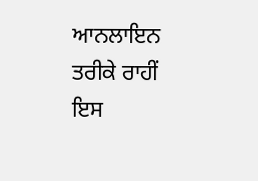ਆਨਲਾਇਨ ਤਰੀਕੇ ਰਾਹੀਂ ਇਸ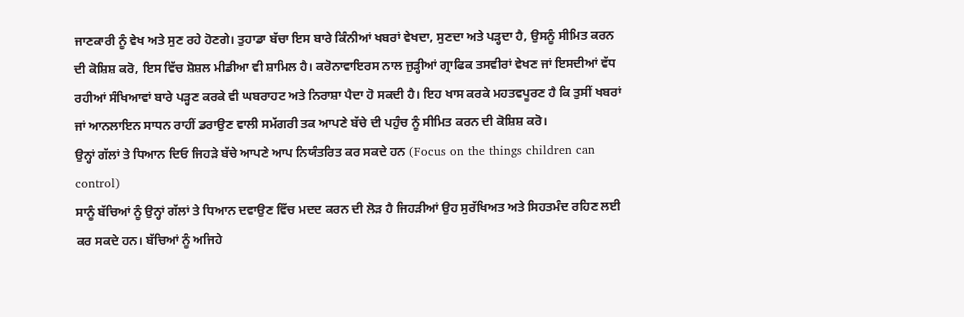ਜਾਣਕਾਰੀ ਨੂੰ ਵੇਖ ਅਤੇ ਸੁਣ ਰਹੇ ਹੋਣਗੇ। ਤੁਹਾਡਾ ਬੱਚਾ ਇਸ ਬਾਰੇ ਕਿੰਨੀਆਂ ਖਬਰਾਂ ਵੇਖਦਾ, ਸੁਣਦਾ ਅਤੇ ਪੜ੍ਹਦਾ ਹੈ, ਉਸਨੂੰ ਸੀਮਿਤ ਕਰਨ ਦੀ ਕੋਸ਼ਿਸ਼ ਕਰੋ, ਇਸ ਵਿੱਚ ਸ਼ੋਸ਼ਲ ਮੀਡੀਆ ਵੀ ਸ਼ਾਮਿਲ ਹੈ। ਕਰੋਨਾਵਾਇਰਸ ਨਾਲ ਜੁੜ੍ਹੀਆਂ ਗ੍ਰਾਫਿਕ ਤਸਵੀਰਾਂ ਵੇਖਣ ਜਾਂ ਇਸਦੀਆਂ ਵੱਧ ਰਹੀਆਂ ਸੰਖਿਆਵਾਂ ਬਾਰੇ ਪੜ੍ਹਣ ਕਰਕੇ ਵੀ ਘਬਰਾਹਟ ਅਤੇ ਨਿਰਾਸ਼ਾ ਪੈਦਾ ਹੋ ਸਕਦੀ ਹੈ। ਇਹ ਖਾਸ ਕਰਕੇ ਮਹਤਵਪੂਰਣ ਹੈ ਕਿ ਤੁਸੀਂ ਖਬਰਾਂ ਜਾਂ ਆਨਲਾਇਨ ਸਾਧਨ ਰਾਹੀਂ ਡਰਾਉਣ ਵਾਲੀ ਸਮੱਗਰੀ ਤਕ ਆਪਣੇ ਬੱਚੇ ਦੀ ਪਹੁੰਚ ਨੂੰ ਸੀਮਿਤ ਕਰਨ ਦੀ ਕੋਸ਼ਿਸ਼ ਕਰੋ।
ਉਨ੍ਹਾਂ ਗੱਲਾਂ ਤੇ ਧਿਆਨ ਦਿਓ ਜਿਹੜੇ ਬੱਚੇ ਆਪਣੇ ਆਪ ਨਿਯੰਤਰਿਤ ਕਰ ਸਕਦੇ ਹਨ (Focus on the things children can control)
ਸਾਨੂੰ ਬੱਚਿਆਂ ਨੂੰ ਉਨ੍ਹਾਂ ਗੱਲਾਂ ਤੇ ਧਿਆਨ ਦਵਾਉਣ ਵਿੱਚ ਮਦਦ ਕਰਨ ਦੀ ਲੋੜ ਹੈ ਜਿਹੜੀਆਂ ਉਹ ਸੁਰੱਖਿਅਤ ਅਤੇ ਸਿਹਤਮੰਦ ਰਹਿਣ ਲਈ ਕਰ ਸਕਦੇ ਹਨ। ਬੱਚਿਆਂ ਨੂੰ ਅਜਿਹੇ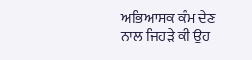ਅਭਿਆਸਕ ਕੰਮ ਦੇਣ ਨਾਲ ਜਿਹੜੇ ਕੀ ਉਹ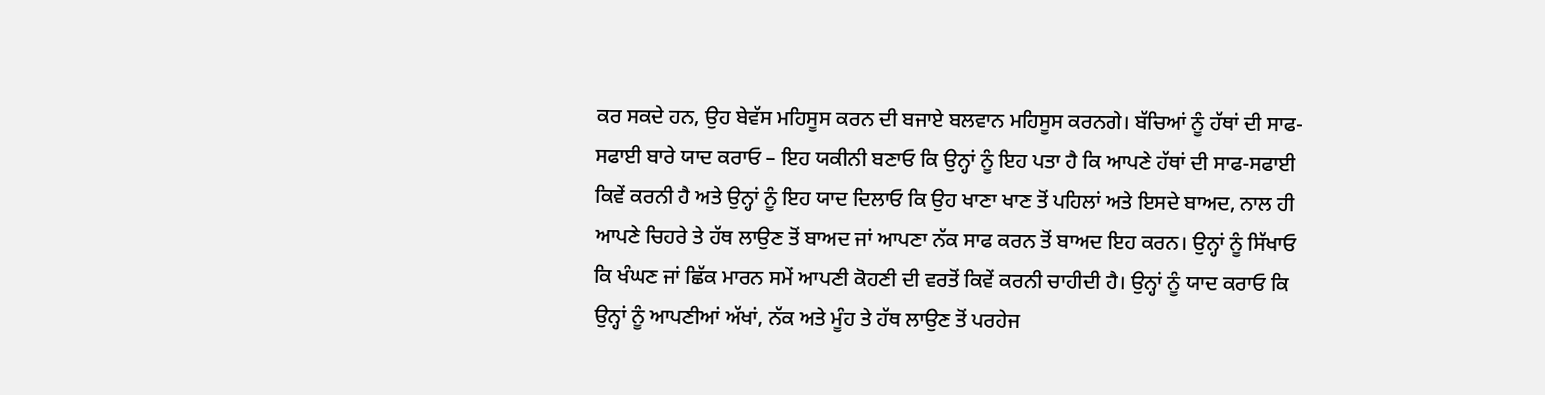ਕਰ ਸਕਦੇ ਹਨ, ਉਹ ਬੇਵੱਸ ਮਹਿਸੂਸ ਕਰਨ ਦੀ ਬਜਾਏ ਬਲਵਾਨ ਮਹਿਸੂਸ ਕਰਨਗੇ। ਬੱਚਿਆਂ ਨੂੰ ਹੱਥਾਂ ਦੀ ਸਾਫ-ਸਫਾਈ ਬਾਰੇ ਯਾਦ ਕਰਾਓ – ਇਹ ਯਕੀਨੀ ਬਣਾਓ ਕਿ ਉਨ੍ਹਾਂ ਨੂੰ ਇਹ ਪਤਾ ਹੈ ਕਿ ਆਪਣੇ ਹੱਥਾਂ ਦੀ ਸਾਫ-ਸਫਾਈ ਕਿਵੇਂ ਕਰਨੀ ਹੈ ਅਤੇ ਉਨ੍ਹਾਂ ਨੂੰ ਇਹ ਯਾਦ ਦਿਲਾਓ ਕਿ ਉਹ ਖਾਣਾ ਖਾਣ ਤੋਂ ਪਹਿਲਾਂ ਅਤੇ ਇਸਦੇ ਬਾਅਦ, ਨਾਲ ਹੀ ਆਪਣੇ ਚਿਹਰੇ ਤੇ ਹੱਥ ਲਾਉਣ ਤੋਂ ਬਾਅਦ ਜਾਂ ਆਪਣਾ ਨੱਕ ਸਾਫ ਕਰਨ ਤੋਂ ਬਾਅਦ ਇਹ ਕਰਨ। ਉਨ੍ਹਾਂ ਨੂੰ ਸਿੱਖਾਓ ਕਿ ਖੰਘਣ ਜਾਂ ਛਿੱਕ ਮਾਰਨ ਸਮੇਂ ਆਪਣੀ ਕੋਹਣੀ ਦੀ ਵਰਤੋਂ ਕਿਵੇਂ ਕਰਨੀ ਚਾਹੀਦੀ ਹੈ। ਉਨ੍ਹਾਂ ਨੂੰ ਯਾਦ ਕਰਾਓ ਕਿ ਉਨ੍ਹਾਂ ਨੂੰ ਆਪਣੀਆਂ ਅੱਖਾਂ, ਨੱਕ ਅਤੇ ਮੂੰਹ ਤੇ ਹੱਥ ਲਾਉਣ ਤੋਂ ਪਰਹੇਜ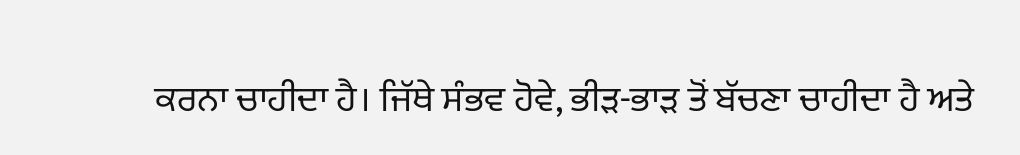ਕਰਨਾ ਚਾਹੀਦਾ ਹੈ। ਜਿੱਥੇ ਸੰਭਵ ਹੋਵੇ, ਭੀੜ-ਭਾੜ ਤੋਂ ਬੱਚਣਾ ਚਾਹੀਦਾ ਹੈ ਅਤੇ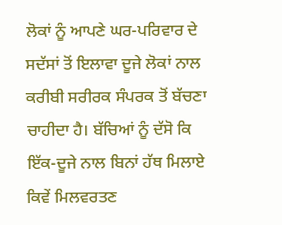ਲੋਕਾਂ ਨੂੰ ਆਪਣੇ ਘਰ-ਪਰਿਵਾਰ ਦੇ ਸਦੱਸਾਂ ਤੋਂ ਇਲਾਵਾ ਦੂਜੇ ਲੋਕਾਂ ਨਾਲ ਕਰੀਬੀ ਸਰੀਰਕ ਸੰਪਰਕ ਤੋਂ ਬੱਚਣਾ ਚਾਹੀਦਾ ਹੈ। ਬੱਚਿਆਂ ਨੂੰ ਦੱਸੋ ਕਿ ਇੱਕ-ਦੂਜੇ ਨਾਲ ਬਿਨਾਂ ਹੱਥ ਮਿਲਾਏ ਕਿਵੇਂ ਮਿਲਵਰਤਣ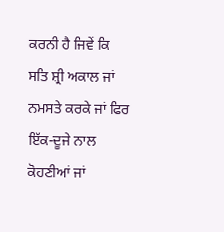ਕਰਨੀ ਹੈ ਜਿਵੇਂ ਕਿ ਸਤਿ ਸ਼੍ਰੀ ਅਕਾਲ ਜਾਂ ਨਮਸਤੇ ਕਰਕੇ ਜਾਂ ਫਿਰ ਇੱਕ-ਦੂਜੇ ਨਾਲ ਕੋਹਣੀਆਂ ਜਾਂ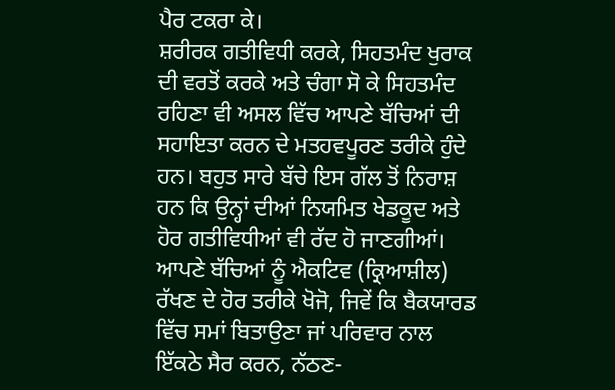ਪੈਰ ਟਕਰਾ ਕੇ।
ਸ਼ਰੀਰਕ ਗਤੀਵਿਧੀ ਕਰਕੇ, ਸਿਹਤਮੰਦ ਖੁਰਾਕ ਦੀ ਵਰਤੋਂ ਕਰਕੇ ਅਤੇ ਚੰਗਾ ਸੋ ਕੇ ਸਿਹਤਮੰਦ ਰਹਿਣਾ ਵੀ ਅਸਲ ਵਿੱਚ ਆਪਣੇ ਬੱਚਿਆਂ ਦੀ ਸਹਾਇਤਾ ਕਰਨ ਦੇ ਮਤਹਵਪੂਰਣ ਤਰੀਕੇ ਹੁੰਦੇ ਹਨ। ਬਹੁਤ ਸਾਰੇ ਬੱਚੇ ਇਸ ਗੱਲ ਤੋਂ ਨਿਰਾਸ਼ ਹਨ ਕਿ ਉਨ੍ਹਾਂ ਦੀਆਂ ਨਿਯਮਿਤ ਖੇਡਕੂਦ ਅਤੇ ਹੋਰ ਗਤੀਵਿਧੀਆਂ ਵੀ ਰੱਦ ਹੋ ਜਾਣਗੀਆਂ। ਆਪਣੇ ਬੱਚਿਆਂ ਨੂੰ ਐਕਟਿਵ (ਕ੍ਰਿਆਸ਼ੀਲ) ਰੱਖਣ ਦੇ ਹੋਰ ਤਰੀਕੇ ਖੋਜੋ, ਜਿਵੇਂ ਕਿ ਬੈਕਯਾਰਡ ਵਿੱਚ ਸਮਾਂ ਬਿਤਾਉਣਾ ਜਾਂ ਪਰਿਵਾਰ ਨਾਲ ਇੱਕਠੇ ਸੈਰ ਕਰਨ, ਨੱਠਣ-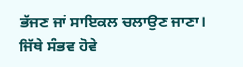ਭੱਜਣ ਜਾਂ ਸਾਇਕਲ ਚਲਾਉਣ ਜਾਣਾ।
ਜਿੱਥੇ ਸੰਭਵ ਹੋਵੇ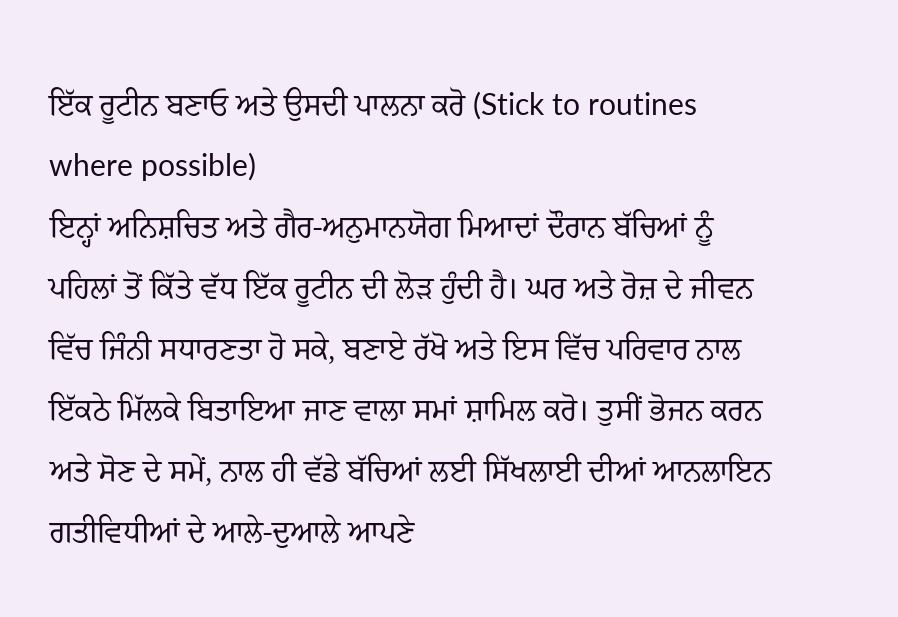ਇੱਕ ਰੂਟੀਨ ਬਣਾਓ ਅਤੇ ਉਸਦੀ ਪਾਲਨਾ ਕਰੋ (Stick to routines where possible)
ਇਨ੍ਹਾਂ ਅਨਿਸ਼ਚਿਤ ਅਤੇ ਗੈਰ-ਅਨੁਮਾਨਯੋਗ ਮਿਆਦਾਂ ਦੌਰਾਨ ਬੱਚਿਆਂ ਨੂੰ ਪਹਿਲਾਂ ਤੋਂ ਕਿੱਤੇ ਵੱਧ ਇੱਕ ਰੂਟੀਨ ਦੀ ਲੋੜ ਹੁੰਦੀ ਹੈ। ਘਰ ਅਤੇ ਰੋਜ਼ ਦੇ ਜੀਵਨ ਵਿੱਚ ਜਿੰਨੀ ਸਧਾਰਣਤਾ ਹੋ ਸਕੇ, ਬਣਾਏ ਰੱਖੋ ਅਤੇ ਇਸ ਵਿੱਚ ਪਰਿਵਾਰ ਨਾਲ ਇੱਕਠੇ ਮਿੱਲਕੇ ਬਿਤਾਇਆ ਜਾਣ ਵਾਲਾ ਸਮਾਂ ਸ਼ਾਮਿਲ ਕਰੋ। ਤੁਸੀਂ ਭੋਜਨ ਕਰਨ ਅਤੇ ਸੋਣ ਦੇ ਸਮੇਂ, ਨਾਲ ਹੀ ਵੱਡੇ ਬੱਚਿਆਂ ਲਈ ਸਿੱਖਲਾਈ ਦੀਆਂ ਆਨਲਾਇਨ ਗਤੀਵਿਧੀਆਂ ਦੇ ਆਲੇ-ਦੁਆਲੇ ਆਪਣੇ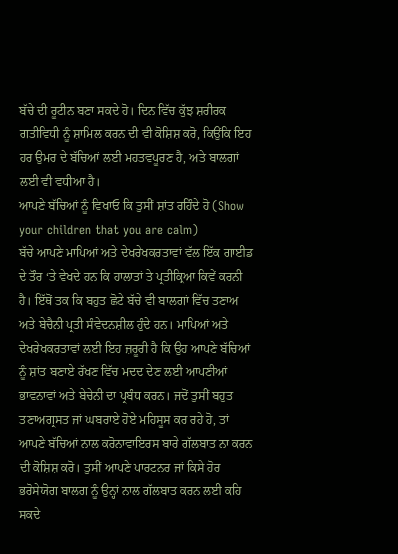ਬੱਚੇ ਦੀ ਰੂਟੀਨ ਬਣਾ ਸਕਦੇ ਹੋ। ਦਿਨ ਵਿੱਚ ਕੁੱਝ ਸ਼ਰੀਰਕ ਗਤੀਵਿਧੀ ਨੂੰ ਸ਼ਾਮਿਲ ਕਰਨ ਦੀ ਵੀ ਕੋਸ਼ਿਸ਼ ਕਰੋ, ਕਿਉਂਕਿ ਇਹ ਹਰ ਉਮਰ ਦੇ ਬੱਚਿਆਂ ਲਈ ਮਹਤਵਪੂਰਣ ਹੈ, ਅਤੇ ਬਾਲਗਾਂ ਲਈ ਵੀ ਵਧੀਆ ਹੈ।
ਆਪਣੇ ਬੱਚਿਆਂ ਨੂੰ ਵਿਖਾਓ ਕਿ ਤੁਸੀਂ ਸ਼ਾਂਤ ਰਹਿੰਦੇ ਹੋ (Show your children that you are calm)
ਬੱਚੇ ਆਪਣੇ ਮਾਪਿਆਂ ਅਤੇ ਦੇਖਰੇਖਕਰਤਾਵਾਂ ਵੱਲ ਇੱਕ ਗਾਈਡ ਦੇ ਤੌਰ ‘ਤੇ ਵੇਖਦੇ ਹਨ ਕਿ ਹਾਲਾਤਾਂ ਤੇ ਪ੍ਰਤੀਕ੍ਰਿਆ ਕਿਵੇਂ ਕਰਨੀ ਹੈ। ਇੱਥੋਂ ਤਕ ਕਿ ਬਹੁਤ ਛੋਟੇ ਬੱਚੇ ਵੀ ਬਾਲਗਾਂ ਵਿੱਚ ਤਣਾਅ ਅਤੇ ਬੇਚੈਨੀ ਪ੍ਰਤੀ ਸੰਵੇਦਨਸ਼ੀਲ ਹੁੰਦੇ ਹਨ। ਮਾਪਿਆਂ ਅਤੇ ਦੇਖਰੇਖਕਰਤਾਵਾਂ ਲਈ ਇਹ ਜ਼ਰੂਰੀ ਹੈ ਕਿ ਉਹ ਆਪਣੇ ਬੱਚਿਆਂ ਨੂੰ ਸ਼ਾਂਤ ਬਣਾਏ ਰੱਖਣ ਵਿੱਚ ਮਦਦ ਦੇਣ ਲਈ ਆਪਣੀਆਂ ਭਾਵਨਾਵਾਂ ਅਤੇ ਬੇਚੇਨੀ ਦਾ ਪ੍ਰਬੰਧ ਕਰਨ। ਜਦੋਂ ਤੁਸੀਂ ਬਹੁਤ ਤਣਾਅਗ੍ਰਸਤ ਜਾਂ ਘਬਰਾਏ ਹੋਏ ਮਹਿਸੂਸ ਕਰ ਰਹੇ ਹੋ, ਤਾਂ ਆਪਣੇ ਬੱਚਿਆਂ ਨਾਲ ਕਰੋਨਾਵਾਇਰਸ ਬਾਰੇ ਗੱਲਬਾਤ ਨਾ ਕਰਨ ਦੀ ਕੋਸ਼ਿਸ਼ ਕਰੋ। ਤੁਸੀਂ ਆਪਣੇ ਪਾਰਟਨਰ ਜਾਂ ਕਿਸੇ ਹੋਰ ਭਰੋਸੇਯੋਗ ਬਾਲਗ ਨੂੰ ਉਨ੍ਹਾਂ ਨਾਲ ਗੱਲਬਾਤ ਕਰਨ ਲਈ ਕਹਿ ਸਕਦੇ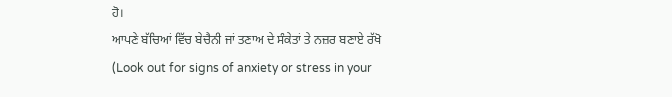ਹੋ।
ਆਪਣੇ ਬੱਚਿਆਂ ਵਿੱਚ ਬੇਚੈਨੀ ਜਾਂ ਤਣਾਅ ਦੇ ਸੰਕੇਤਾਂ ਤੇ ਨਜ਼ਰ ਬਣਾਏ ਰੱਖੋ (Look out for signs of anxiety or stress in your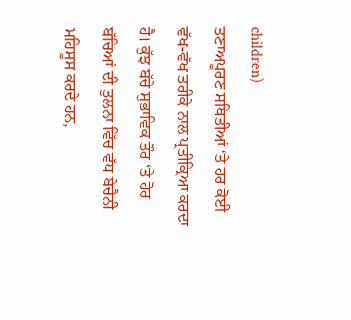children)
ਤਣਾਅਪੂਰਣ ਸਥਿਤੀਆਂ ‘ਤੇ ਹਰ ਕੋਈ ਵੱਖ-ਵੱਖ ਤਰੀਕੇ ਨਾਲ ਪ੍ਰਤੀਕ੍ਰਿਆ ਕਰਦਾ ਹੈ। ਕੁੱਝ ਬੱਚੇ ਸੁਭਾਵਿਕ ਤੌਰ ‘ਤੇ ਹੋਰ ਬੱਚਿਆਂ ਦੀ ਤੁਲਨਾ ਵਿੱਚ ਵੱਧ ਬੇਚੈਨੀ ਮਹਿਸੂਸ ਕਰਦੇ ਹਨ,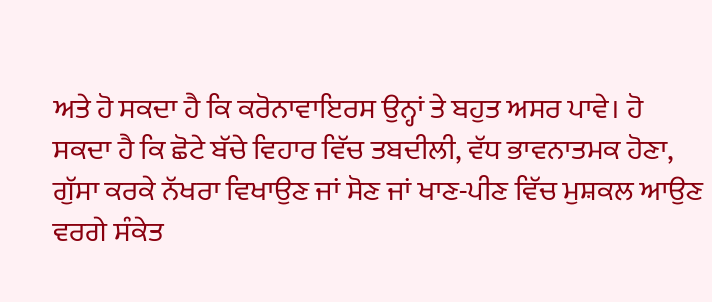ਅਤੇ ਹੋ ਸਕਦਾ ਹੈ ਕਿ ਕਰੋਨਾਵਾਇਰਸ ਉਨ੍ਹਾਂ ਤੇ ਬਹੁਤ ਅਸਰ ਪਾਵੇ। ਹੋ ਸਕਦਾ ਹੈ ਕਿ ਛੋਟੇ ਬੱਚੇ ਵਿਹਾਰ ਵਿੱਚ ਤਬਦੀਲੀ, ਵੱਧ ਭਾਵਨਾਤਮਕ ਹੋਣਾ, ਗੁੱਸਾ ਕਰਕੇ ਨੱਖਰਾ ਵਿਖਾਉਣ ਜਾਂ ਸੋਣ ਜਾਂ ਖਾਣ-ਪੀਣ ਵਿੱਚ ਮੁਸ਼ਕਲ ਆਉਣ ਵਰਗੇ ਸੰਕੇਤ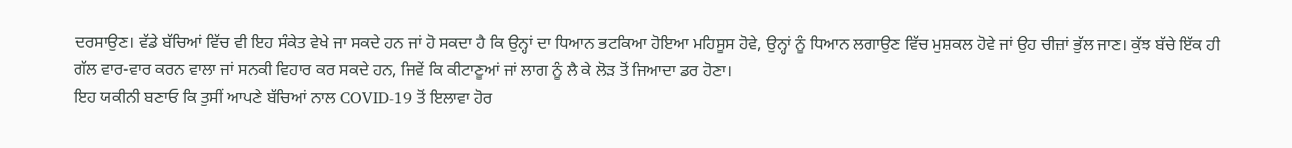ਦਰਸਾਉਣ। ਵੱਡੇ ਬੱਚਿਆਂ ਵਿੱਚ ਵੀ ਇਹ ਸੰਕੇਤ ਵੇਖੇ ਜਾ ਸਕਦੇ ਹਨ ਜਾਂ ਹੋ ਸਕਦਾ ਹੈ ਕਿ ਉਨ੍ਹਾਂ ਦਾ ਧਿਆਨ ਭਟਕਿਆ ਹੋਇਆ ਮਹਿਸੂਸ ਹੋਵੇ, ਉਨ੍ਹਾਂ ਨੂੰ ਧਿਆਨ ਲਗਾਉਣ ਵਿੱਚ ਮੁਸ਼ਕਲ ਹੋਵੇ ਜਾਂ ਉਹ ਚੀਜ਼ਾਂ ਭੁੱਲ ਜਾਣ। ਕੁੱਝ ਬੱਚੇ ਇੱਕ ਹੀ ਗੱਲ ਵਾਰ-ਵਾਰ ਕਰਨ ਵਾਲਾ ਜਾਂ ਸਨਕੀ ਵਿਹਾਰ ਕਰ ਸਕਦੇ ਹਨ, ਜਿਵੇਂ ਕਿ ਕੀਟਾਣੂਆਂ ਜਾਂ ਲਾਗ ਨੂੰ ਲੈ ਕੇ ਲੋੜ ਤੋਂ ਜਿਆਦਾ ਡਰ ਹੋਣਾ।
ਇਹ ਯਕੀਨੀ ਬਣਾਓ ਕਿ ਤੁਸੀਂ ਆਪਣੇ ਬੱਚਿਆਂ ਨਾਲ COVID-19 ਤੋਂ ਇਲਾਵਾ ਹੋਰ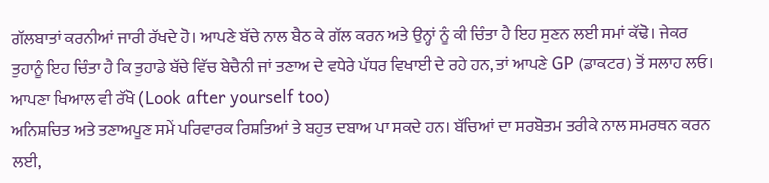ਗੱਲਬਾਤਾਂ ਕਰਨੀਆਂ ਜਾਰੀ ਰੱਖਦੇ ਹੋ। ਆਪਣੇ ਬੱਚੇ ਨਾਲ ਬੈਠ ਕੇ ਗੱਲ ਕਰਨ ਅਤੇ ਉਨ੍ਹਾਂ ਨੂੰ ਕੀ ਚਿੰਤਾ ਹੈ ਇਹ ਸੁਣਨ ਲਈ ਸਮਾਂ ਕੱਢੋ। ਜੇਕਰ ਤੁਹਾਨੂੰ ਇਹ ਚਿੰਤਾ ਹੈ ਕਿ ਤੁਹਾਡੇ ਬੱਚੇ ਵਿੱਚ ਬੇਚੈਨੀ ਜਾਂ ਤਣਾਅ ਦੇ ਵਧੇਰੇ ਪੱਧਰ ਵਿਖਾਈ ਦੇ ਰਹੇ ਹਨ, ਤਾਂ ਆਪਣੇ GP (ਡਾਕਟਰ) ਤੋਂ ਸਲਾਹ ਲਓ।
ਆਪਣਾ ਖਿਆਲ ਵੀ ਰੱਖੋ (Look after yourself too)
ਅਨਿਸ਼ਚਿਤ ਅਤੇ ਤਣਾਅਪੂਣ ਸਮੇਂ ਪਰਿਵਾਰਕ ਰਿਸ਼ਤਿਆਂ ਤੇ ਬਹੁਤ ਦਬਾਅ ਪਾ ਸਕਦੇ ਹਨ। ਬੱਚਿਆਂ ਦਾ ਸਰਬੋਤਮ ਤਰੀਕੇ ਨਾਲ ਸਮਰਥਨ ਕਰਨ ਲਈ,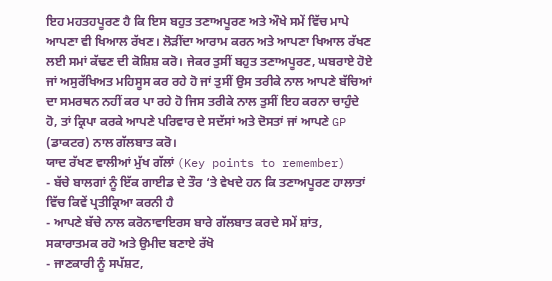ਇਹ ਮਹਤਹਪੂਰਣ ਹੈ ਕਿ ਇਸ ਬਹੁਤ ਤਣਾਅਪੂਰਣ ਅਤੇ ਔਖੇ ਸਮੇਂ ਵਿੱਚ ਮਾਪੇ ਆਪਣਾ ਵੀ ਖਿਆਲ ਰੱਖਣ। ਲੋੜੀਂਦਾ ਆਰਾਮ ਕਰਨ ਅਤੇ ਆਪਣਾ ਖਿਆਲ ਰੱਖਣ ਲਈ ਸਮਾਂ ਕੱਢਣ ਦੀ ਕੋਸ਼ਿਸ਼ ਕਰੋ। ਜੇਕਰ ਤੁਸੀਂ ਬਹੁਤ ਤਣਾਅਪੂਰਣ, ਘਬਰਾਏ ਹੋਏ ਜਾਂ ਅਸੁਰੱਖਿਅਤ ਮਹਿਸੂਸ ਕਰ ਰਹੇ ਹੋ ਜਾਂ ਤੁਸੀਂ ਉਸ ਤਰੀਕੇ ਨਾਲ ਆਪਣੇ ਬੱਚਿਆਂ ਦਾ ਸਮਰਥਨ ਨਹੀਂ ਕਰ ਪਾ ਰਹੇ ਹੋ ਜਿਸ ਤਰੀਕੇ ਨਾਲ ਤੁਸੀਂ ਇਹ ਕਰਨਾ ਚਾਹੁੰਦੇ ਹੋ, ਤਾਂ ਕ੍ਰਿਪਾ ਕਰਕੇ ਆਪਣੇ ਪਰਿਵਾਰ ਦੇ ਸਦੱਸਾਂ ਅਤੇ ਦੋਸਤਾਂ ਜਾਂ ਆਪਣੇ GP (ਡਾਕਟਰ) ਨਾਲ ਗੱਲਬਾਤ ਕਰੋ।
ਯਾਦ ਰੱਖਣ ਵਾਲੀਆਂ ਮੁੱਖ ਗੱਲਾਂ (Key points to remember)
- ਬੱਚੇ ਬਾਲਗਾਂ ਨੂੰ ਇੱਕ ਗਾਈਡ ਦੇ ਤੌਰ ‘ਤੇ ਵੇਖਦੇ ਹਨ ਕਿ ਤਣਾਅਪੂਰਣ ਹਾਲਾਤਾਂ ਵਿੱਚ ਕਿਵੇਂ ਪ੍ਰਤੀਕ੍ਰਿਆ ਕਰਨੀ ਹੈ
- ਆਪਣੇ ਬੱਚੇ ਨਾਲ ਕਰੋਨਾਵਾਇਰਸ ਬਾਰੇ ਗੱਲਬਾਤ ਕਰਦੇ ਸਮੇਂ ਸ਼ਾਂਤ, ਸਕਾਰਾਤਮਕ ਰਹੋ ਅਤੇ ਉਮੀਦ ਬਣਾਏ ਰੱਖੋ
- ਜਾਣਕਾਰੀ ਨੂੰ ਸਪੱਸ਼ਟ,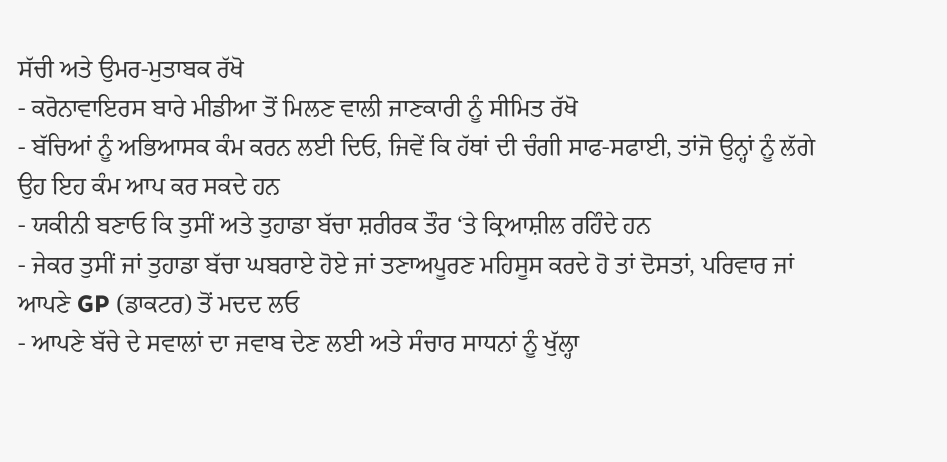ਸੱਚੀ ਅਤੇ ਉਮਰ-ਮੁਤਾਬਕ ਰੱਖੋ
- ਕਰੋਨਾਵਾਇਰਸ ਬਾਰੇ ਮੀਡੀਆ ਤੋਂ ਮਿਲਣ ਵਾਲੀ ਜਾਣਕਾਰੀ ਨੂੰ ਸੀਮਿਤ ਰੱਖੋ
- ਬੱਚਿਆਂ ਨੂੰ ਅਭਿਆਸਕ ਕੰਮ ਕਰਨ ਲਈ ਦਿਓ, ਜਿਵੇਂ ਕਿ ਹੱਥਾਂ ਦੀ ਚੰਗੀ ਸਾਫ-ਸਫਾਈ, ਤਾਂਜੋ ਉਨ੍ਹਾਂ ਨੂੰ ਲੱਗੇ ਉਹ ਇਹ ਕੰਮ ਆਪ ਕਰ ਸਕਦੇ ਹਨ
- ਯਕੀਨੀ ਬਣਾਓ ਕਿ ਤੁਸੀਂ ਅਤੇ ਤੁਹਾਡਾ ਬੱਚਾ ਸ਼ਰੀਰਕ ਤੌਰ ‘ਤੇ ਕ੍ਰਿਆਸ਼ੀਲ ਰਹਿੰਦੇ ਹਨ
- ਜੇਕਰ ਤੁਸੀਂ ਜਾਂ ਤੁਹਾਡਾ ਬੱਚਾ ਘਬਰਾਏ ਹੋਏ ਜਾਂ ਤਣਾਅਪੂਰਣ ਮਹਿਸੂਸ ਕਰਦੇ ਹੋ ਤਾਂ ਦੋਸਤਾਂ, ਪਰਿਵਾਰ ਜਾਂ ਆਪਣੇ GP (ਡਾਕਟਰ) ਤੋਂ ਮਦਦ ਲਓ
- ਆਪਣੇ ਬੱਚੇ ਦੇ ਸਵਾਲਾਂ ਦਾ ਜਵਾਬ ਦੇਣ ਲਈ ਅਤੇ ਸੰਚਾਰ ਸਾਧਨਾਂ ਨੂੰ ਖੁੱਲ੍ਹਾ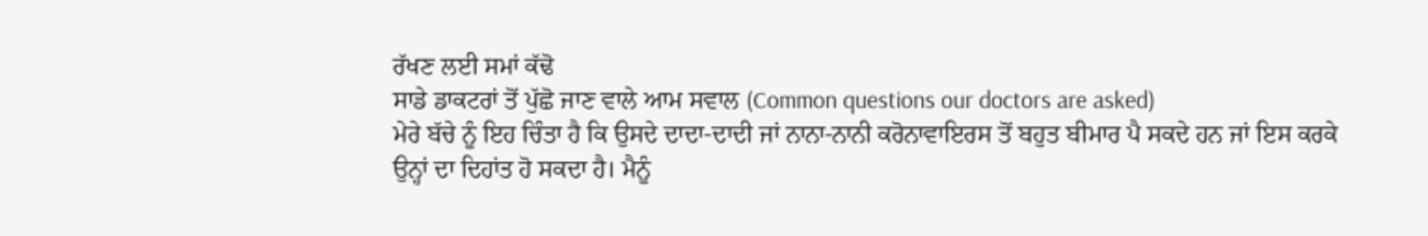ਰੱਖਣ ਲਈ ਸਮਾਂ ਕੱਢੋ
ਸਾਡੇ ਡਾਕਟਰਾਂ ਤੋਂ ਪੁੱਛੋ ਜਾਣ ਵਾਲੇ ਆਮ ਸਵਾਲ (Common questions our doctors are asked)
ਮੇਰੇ ਬੱਚੇ ਨੂੰ ਇਹ ਚਿੰਤਾ ਹੈ ਕਿ ਉਸਦੇ ਦਾਦਾ-ਦਾਦੀ ਜਾਂ ਨਾਨਾ-ਨਾਨੀ ਕਰੋਨਾਵਾਇਰਸ ਤੋਂ ਬਹੁਤ ਬੀਮਾਰ ਪੈ ਸਕਦੇ ਹਨ ਜਾਂ ਇਸ ਕਰਕੇ ਉਨ੍ਹਾਂ ਦਾ ਦਿਹਾਂਤ ਹੋ ਸਕਦਾ ਹੈ। ਮੈਨੂੰ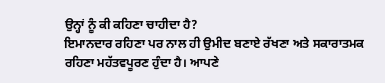ਉਨ੍ਹਾਂ ਨੂੰ ਕੀ ਕਹਿਣਾ ਚਾਹੀਦਾ ਹੈ?
ਇਮਾਨਦਾਰ ਰਹਿਣਾ ਪਰ ਨਾਲ ਹੀ ਉਮੀਦ ਬਣਾਏ ਰੱਖਣਾ ਅਤੇ ਸਕਾਰਾਤਮਕ ਰਹਿਣਾ ਮਹੱਤਵਪੂਰਣ ਹੁੰਦਾ ਹੈ। ਆਪਣੇ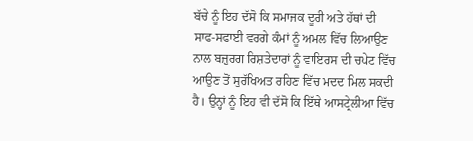ਬੱਚੇ ਨੂੰ ਇਹ ਦੱਸੋ ਕਿ ਸਮਾਜਕ ਦੂਰੀ ਅਤੇ ਹੱਥਾਂ ਦੀ ਸਾਫ-ਸਫਾਈ ਵਰਗੇ ਕੰਮਾਂ ਨੂੰ ਅਮਲ ਵਿੱਚ ਲਿਆਉਣ ਨਾਲ ਬਜ਼ੁਰਗ ਰਿਸ਼ਤੇਦਾਰਾਂ ਨੂੰ ਵਾਇਰਸ ਦੀ ਚਪੇਟ ਵਿੱਚ ਆਉਣ ਤੋਂ ਸੁਰੱਖਿਅਤ ਰਹਿਣ ਵਿੱਚ ਮਦਦ ਮਿਲ ਸਕਦੀ ਹੈ। ਉਨ੍ਹਾਂ ਨੂੰ ਇਹ ਵੀ ਦੱਸੋ ਕਿ ਇੱਥੇ ਆਸਟ੍ਰੇਲੀਆ ਵਿੱਚ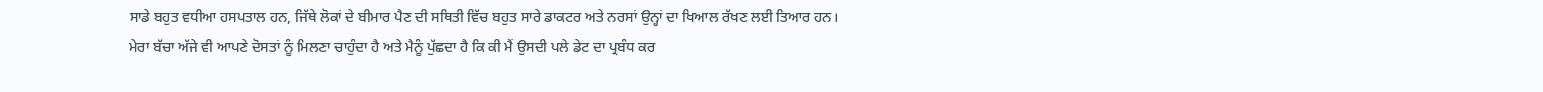ਸਾਡੇ ਬਹੁਤ ਵਧੀਆ ਹਸਪਤਾਲ ਹਨ, ਜਿੱਥੇ ਲੋਕਾਂ ਦੇ ਬੀਮਾਰ ਪੈਣ ਦੀ ਸਥਿਤੀ ਵਿੱਚ ਬਹੁਤ ਸਾਰੇ ਡਾਕਟਰ ਅਤੇ ਨਰਸਾਂ ਉਨ੍ਹਾਂ ਦਾ ਖਿਆਲ ਰੱਖਣ ਲਈ ਤਿਆਰ ਹਨ।
ਮੇਰਾ ਬੱਚਾ ਅੱਜੇ ਵੀ ਆਪਣੇ ਦੋਸਤਾਂ ਨੂੰ ਮਿਲਣਾ ਚਾਹੁੰਦਾ ਹੈ ਅਤੇ ਮੈਨੂੰ ਪੁੱਛਦਾ ਹੈ ਕਿ ਕੀ ਮੈਂ ਉਸਦੀ ਪਲੇ ਡੇਟ ਦਾ ਪ੍ਰਬੰਧ ਕਰ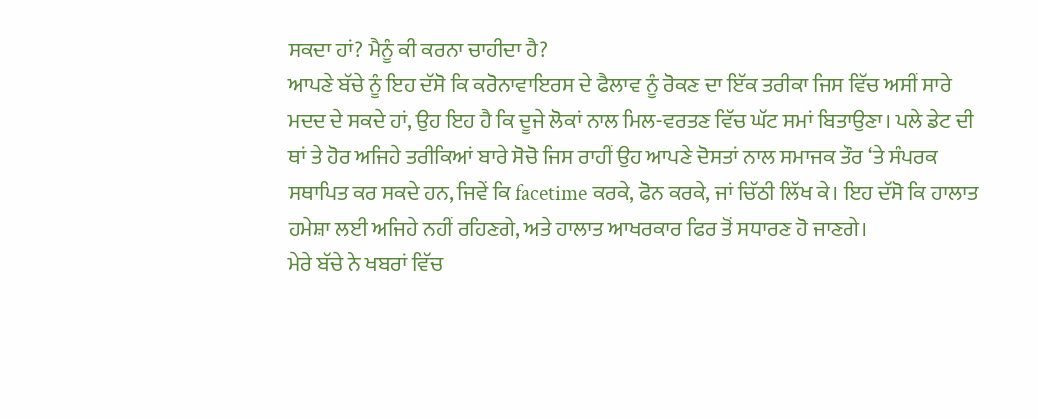ਸਕਦਾ ਹਾਂ? ਮੈਨੂੰ ਕੀ ਕਰਨਾ ਚਾਹੀਦਾ ਹੈ?
ਆਪਣੇ ਬੱਚੇ ਨੂੰ ਇਹ ਦੱਸੋ ਕਿ ਕਰੋਨਾਵਾਇਰਸ ਦੇ ਫੈਲਾਵ ਨੂੰ ਰੋਕਣ ਦਾ ਇੱਕ ਤਰੀਕਾ ਜਿਸ ਵਿੱਚ ਅਸੀਂ ਸਾਰੇ ਮਦਦ ਦੇ ਸਕਦੇ ਹਾਂ, ਉਹ ਇਹ ਹੈ ਕਿ ਦੂਜੇ ਲੋਕਾਂ ਨਾਲ ਮਿਲ-ਵਰਤਣ ਵਿੱਚ ਘੱਟ ਸਮਾਂ ਬਿਤਾਉਣਾ। ਪਲੇ ਡੇਟ ਦੀ ਥਾਂ ਤੇ ਹੋਰ ਅਜਿਹੇ ਤਰੀਕਿਆਂ ਬਾਰੇ ਸੋਚੋ ਜਿਸ ਰਾਹੀਂ ਉਹ ਆਪਣੇ ਦੋਸਤਾਂ ਨਾਲ ਸਮਾਜਕ ਤੌਰ ‘ਤੇ ਸੰਪਰਕ ਸਥਾਪਿਤ ਕਰ ਸਕਦੇ ਹਨ, ਜਿਵੇਂ ਕਿ facetime ਕਰਕੇ, ਫੋਨ ਕਰਕੇ, ਜਾਂ ਚਿੱਠੀ ਲਿੱਖ ਕੇ। ਇਹ ਦੱਸੋ ਕਿ ਹਾਲਾਤ ਹਮੇਸ਼ਾ ਲਈ ਅਜਿਹੇ ਨਹੀਂ ਰਹਿਣਗੇ, ਅਤੇ ਹਾਲਾਤ ਆਖਰਕਾਰ ਫਿਰ ਤੋਂ ਸਧਾਰਣ ਹੋ ਜਾਣਗੇ।
ਮੇਰੇ ਬੱਚੇ ਨੇ ਖਬਰਾਂ ਵਿੱਚ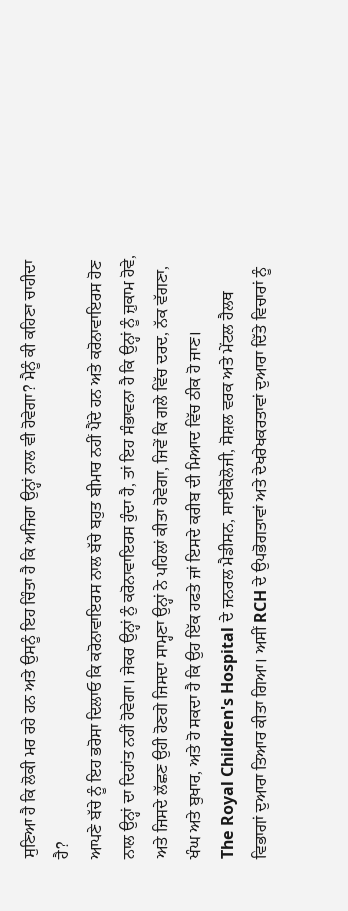ਸੁਣਿਆ ਹੈ ਕਿ ਲੋਕੀ ਮਰ ਰਹੇ ਹਨ ਅਤੇ ਉਸਨੂੰ ਇਹ ਚਿੰਤਾ ਹੈ ਕਿ ਅਜਿਹਾ ਉਨ੍ਹਾਂ ਨਾਲ ਵੀ ਹੋਵੇਗਾ? ਮੈਨੂੰ ਕੀ ਕਹਿਣਾ ਚਾਹੀਦਾ ਹੈ?
ਆਪਣੇ ਬੱਚੇ ਨੂੰ ਇਹ ਭਰੋਸਾ ਦਿਲਾਓ ਕਿ ਕਰੋਨਾਵਾਇਰਸ ਨਾਲ ਬੱਚੇ ਬਹੁਤ ਬੀਮਾਰ ਨਹੀਂ ਪੈਂਦੇ ਹਨ ਅਤੇ ਕਰੋਨਾਵਾਇਰਸ ਹੋਣ ਨਾਲ ਉਨ੍ਹਾਂ ਦਾ ਦਿਹਾਂਤ ਨਹੀਂ ਹੋਵੇਗਾ। ਜੇਕਰ ਉਨ੍ਹਾਂ ਨੁੰ ਕਰੋਨਾਵਾਇਰਸ ਹੁੰਦਾ ਹੈ, ਤਾਂ ਇਹ ਸੰਭਾਵਨਾ ਹੈ ਕਿ ਉਨ੍ਹਾਂ ਨੂੰ ਜ਼ੁਕਾਮ ਹੋਵੇ, ਅਤੇ ਜਿਸਦੇ ਲੱਛਣ ਉਹੀ ਹੋਣਗੇ ਜਿਸਦਾ ਸਾਮ੍ਹਣਾ ਉਨ੍ਹਾਂ ਨੇ ਪਹਿਲਾਂ ਕੀਤਾ ਹੋਵੇਗਾ, ਜਿਵੇਂ ਕਿ ਗਲੇ ਵਿੱਚ ਦਰਦ, ਨੱਕ ਵੱਗਣਾ, ਖੰਘ ਅਤੇ ਬੁਖਾਰ, ਅਤੇ ਹੋ ਸਕਦਾ ਹੈ ਕਿ ਉਹ ਇੱਕ ਹਫਤੇ ਜਾਂ ਇਸਦੇ ਕਰੀਬ ਦੀ ਮਿਆਦ ਵਿੱਚ ਠੀਕ ਹੋ ਜਾਣ।
The Royal Children's Hospital ਦੇ ਜਨਰਲ ਮੈਡੀਸਨ, ਸਾਈਕੋਲੋਜੀ, ਸੋਸ਼ਲ ਵਰਕ ਅਤੇ ਮੇਂਟਲ ਹੈਲਥ ਵਿਭਾਗਾਂ ਦੁਆਰਾ ਤਿਆਰ ਕੀਤਾ ਗਿਆ। ਅਸੀਂ RCH ਦੇ ਉਪਭੋਗਤਾਵਾਂ ਅਤੇ ਦੇਖਰੇਖਕਰਤਾਵਾਂ ਦੁਆਰਾ ਦਿੱਤੇ ਵਿਚਾਰਾਂ ਨੂੰ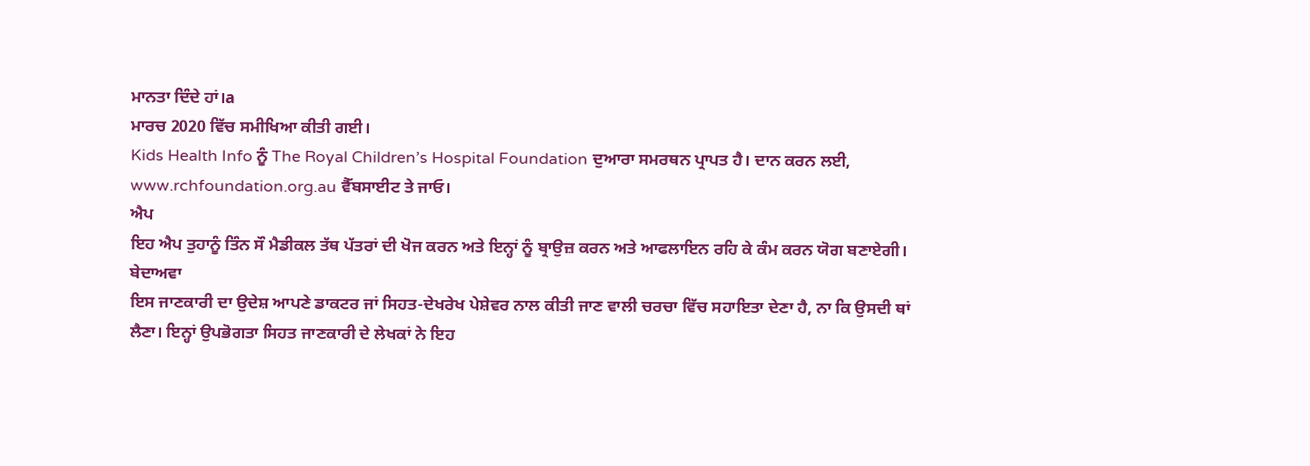ਮਾਨਤਾ ਦਿੰਦੇ ਹਾਂ।a
ਮਾਰਚ 2020 ਵਿੱਚ ਸਮੀਖਿਆ ਕੀਤੀ ਗਈ।
Kids Health Info ਨੂੰ The Royal Children’s Hospital Foundation ਦੁਆਰਾ ਸਮਰਥਨ ਪ੍ਰਾਪਤ ਹੈ। ਦਾਨ ਕਰਨ ਲਈ,
www.rchfoundation.org.au ਵੈੱਬਸਾਈਟ ਤੇ ਜਾਓ।
ਐਪ
ਇਹ ਐਪ ਤੁਹਾਨੂੰ ਤਿੰਨ ਸੌ ਮੈਡੀਕਲ ਤੱਥ ਪੱਤਰਾਂ ਦੀ ਖੋਜ ਕਰਨ ਅਤੇ ਇਨ੍ਹਾਂ ਨੂੰ ਬ੍ਰਾਉਜ਼ ਕਰਨ ਅਤੇ ਆਫਲਾਇਨ ਰਹਿ ਕੇ ਕੰਮ ਕਰਨ ਯੋਗ ਬਣਾਏਗੀ।
ਬੇਦਾਅਵਾ
ਇਸ ਜਾਣਕਾਰੀ ਦਾ ਉਦੇਸ਼ ਆਪਣੇ ਡਾਕਟਰ ਜਾਂ ਸਿਹਤ-ਦੇਖਰੇਖ ਪੇਸ਼ੇਵਰ ਨਾਲ ਕੀਤੀ ਜਾਣ ਵਾਲੀ ਚਰਚਾ ਵਿੱਚ ਸਹਾਇਤਾ ਦੇਣਾ ਹੈ, ਨਾ ਕਿ ਉਸਦੀ ਥਾਂ ਲੈਣਾ। ਇਨ੍ਹਾਂ ਉਪਭੋਗਤਾ ਸਿਹਤ ਜਾਣਕਾਰੀ ਦੇ ਲੇਖਕਾਂ ਨੇ ਇਹ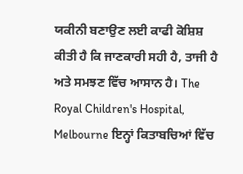ਯਕੀਨੀ ਬਣਾਉਣ ਲਈ ਕਾਫੀ ਕੋਸ਼ਿਸ਼ ਕੀਤੀ ਹੈ ਕਿ ਜਾਣਕਾਰੀ ਸਹੀ ਹੈ, ਤਾਜੀ ਹੈ ਅਤੇ ਸਮਝਣ ਵਿੱਚ ਆਸਾਨ ਹੈ। The Royal Children's Hospital, Melbourne ਇਨ੍ਹਾਂ ਕਿਤਾਬਚਿਆਂ ਵਿੱਚ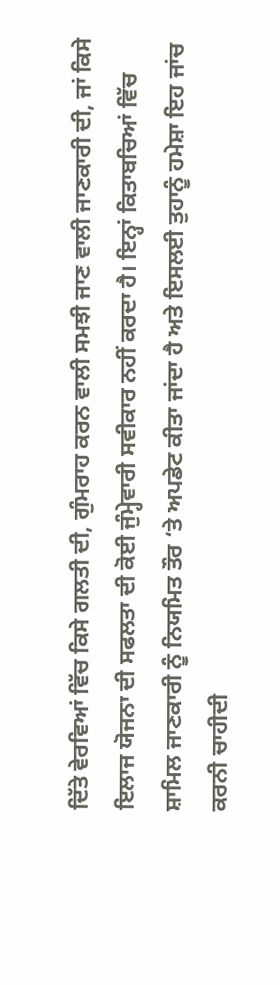ਦਿੱਤੇ ਵੇਰਵਿਆਂ ਵਿੱਚ ਕਿਸੇ ਗਲਤੀ ਦੀ, ਗੁੰਮਰਾਹ ਕਰਨ ਵਾਲੀ ਸਮਝੀ ਜਾਣ ਵਾਲੀ ਜਾਣਕਾਰੀ ਦੀ, ਜਾਂ ਕਿਸੇ ਇਲਾਜ ਯੋਜਨਾ ਦੀ ਸਫਲਤਾ ਦੀ ਕੋਈ ਜੁੰਮ੍ਹੇਵਾਰੀ ਸਵੀਕਾਰ ਨਹੀਂ ਕਰਦਾ ਹੈ। ਇਨ੍ਹਾਂ ਕਿਤਾਬਚਿਆਂ ਵਿੱਚ ਸ਼ਾਮਿਲ ਜਾਣਕਾਰੀ ਨੂੰ ਨਿਯਮਿਤ ਤੌਰ ‘ਤੇ ਅਪਡੇਟ ਕੀਤਾ ਜਾਂਦਾ ਹੈ ਅਤੇ ਇਸਲਈ ਤੁਹਾਨੂੰ ਹਮੇਸ਼ਾ ਇਹ ਜਾਂਚ ਕਰਨੀ ਚਾਹੀਦੀ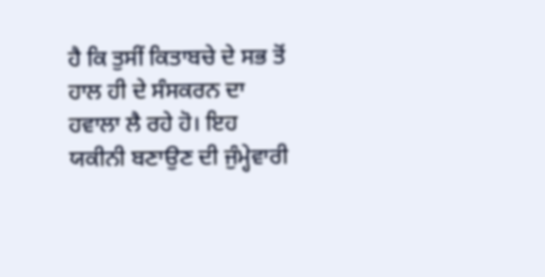ਹੈ ਕਿ ਤੁਸੀਂ ਕਿਤਾਬਚੇ ਦੇ ਸਭ ਤੋਂ ਹਾਲ ਹੀ ਦੇ ਸੰਸਕਰਨ ਦਾ ਹਵਾਲਾ ਲੈ ਰਹੇ ਹੋ। ਇਹ ਯਕੀਨੀ ਬਣਾਉਣ ਦੀ ਜੁੰਮ੍ਹੇਵਾਰੀ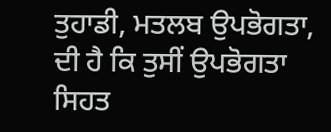ਤੁਹਾਡੀ, ਮਤਲਬ ਉਪਭੋਗਤਾ, ਦੀ ਹੈ ਕਿ ਤੁਸੀਂ ਉਪਭੋਗਤਾ ਸਿਹਤ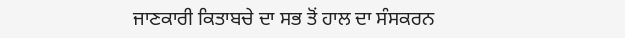ਜਾਣਕਾਰੀ ਕਿਤਾਬਚੇ ਦਾ ਸਭ ਤੋਂ ਹਾਲ ਦਾ ਸੰਸਕਰਨ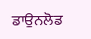ਡਾਉਨਲੋਡ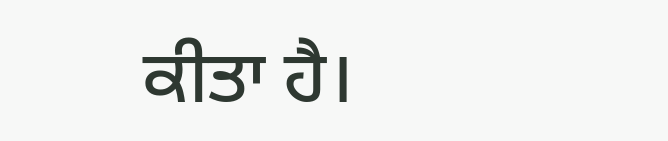ਕੀਤਾ ਹੈ।